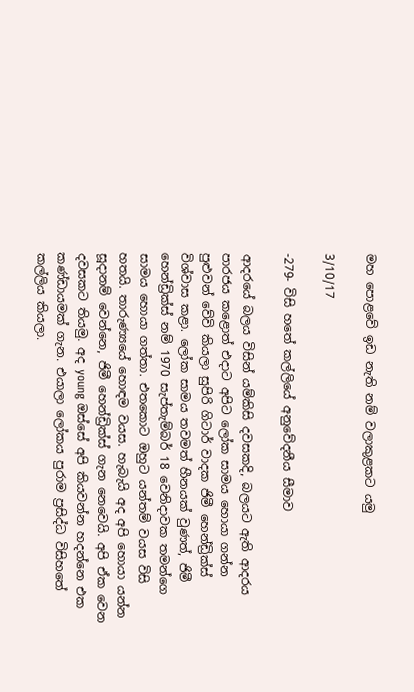මහ පොළවේ ඉඩ නැති නම් වලාකුළකට යමු

3/10/17

-279- විසි හතේ කල්ලියේ අනුවේදනීය සීමාව

ආදරයේ බලය විසින් යම්කිසි දවසකදි, බලයට ඇති ආදරය පාරජය කළොත් එදාට අපිට ලෝක සාමය හොයා ගන්න  පුළුවන් වේවි කියලා සුපිරි ගිටාර් වාදක ජිමී හෙන්ඩ්‍රික්ස් විශ්වාස කළා. ලෝක සාමය තවමත් හීනයක් වුණත්, ජිමී හෙන්ඩ්‍රික්ස් නම් 1970 සැප්තැම්බර් 18 වෙනිදාවක තමන්ගෙ සාමය හොයා ගත්තා. එතකොට ඔහුට යන්තම් වයස විසි හතයි. තාරුණ්‍යයේ හොඳම වයස. හැබැයි අද අපි හොයා යන්න සූදානම් වෙන්නෙ, ජිමී හෙන්ඩ්‍රික්ස් ගැන නෙවෙයි. අපි ඒක වෙන දවසකට තියමු. අද young ඔස්සේ අපි කියවන්න හදන්නෙ එක කණ්ඩායමක් ගැන. එයාලා ලෝකය පුරාම ප්‍රසිද්ධ විසිහතේ කල්ලිය කියලා.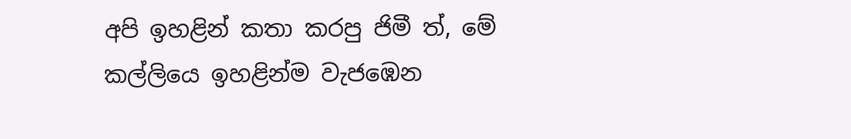අපි ඉහළින් කතා කරපු ජිමී ත්, මේ කල්ලියෙ ඉහළින්ම වැජඹෙන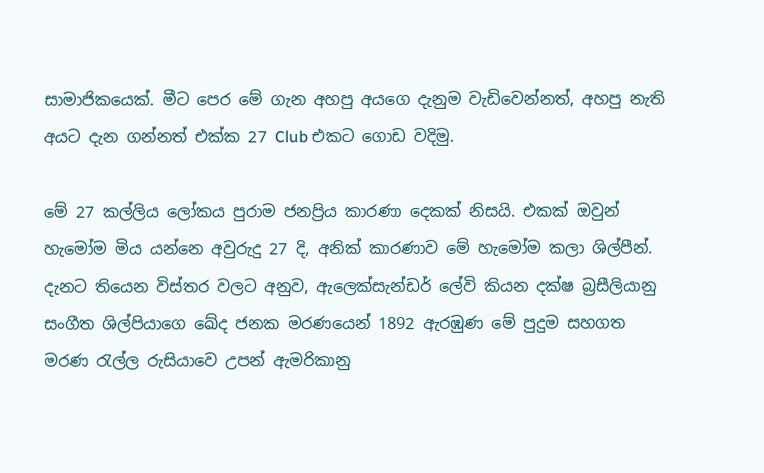සාමාජිකයෙක්. මීට පෙර මේ ගැන අහපු අයගෙ දැනුම වැඩිවෙන්නත්, අහපු නැති අයට දැන ගන්නත් එක්ක 27 Club එකට ගොඩ වදිමු.

මේ 27 කල්ලිය ලෝකය පුරාම ජනප්‍රිය කාරණා දෙකක් නිසයි. එකක් ඔවුන් හැමෝම මිය යන්නෙ අවුරුදු 27 දි, අනික් කාරණාව මේ හැමෝම කලා ශිල්පීන්. දැනට තියෙන විස්තර වලට අනුව, ඇලෙක්සැන්ඩර් ලේවි කියන දක්ෂ බ්‍රසීලියානු සංගීත ශිල්පියාගෙ ඛේද ජනක මරණයෙන් 1892 ඇරඹුණ මේ පුදුම සහගත මරණ රැල්ල රුසියාවෙ උපන් ඇමරිකානු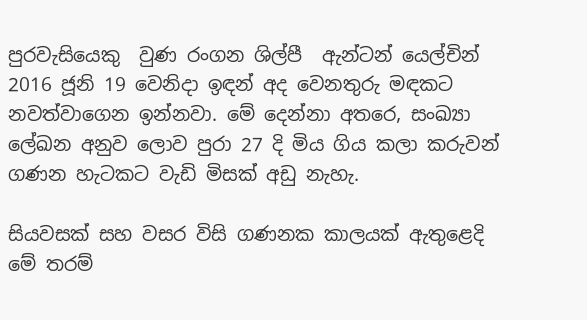පුරවැසියෙකු  වුණ රංගන ශිල්පී  ඇන්ටන් යෙල්චින් 2016 ජූනි 19 වෙනිදා ඉඳන් අද වෙනතුරු මඳකට නවත්වාගෙන ඉන්නවා. මේ දෙන්නා අතරෙ, සංඛ්‍යා ලේඛන අනුව ලොව පුරා 27 දි මිය ගිය කලා කරුවන් ගණන හැටකට වැඩි මිසක් අඩු නැහැ.

සියවසක් සහ වසර විසි ගණනක කාලයක් ඇතුළෙදි මේ තරම්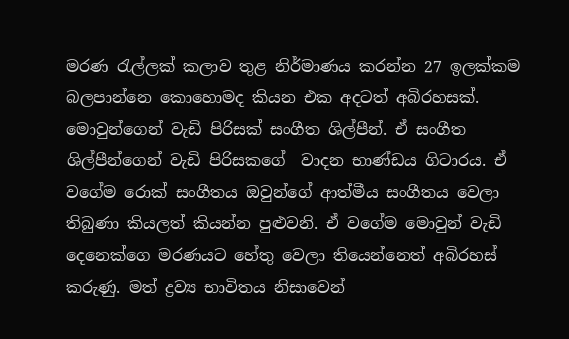මරණ රැල්ලක් කලාව තුළ නිර්මාණය කරන්න 27 ඉලක්කම බලපාන්නෙ කොහොමද කියන එක අදටත් අබිරහසක්. මොවුන්ගෙන් වැඩි පිරිසක් සංගීත ශිල්පීන්. ඒ සංගීත ශිල්පීන්ගෙන් වැඩි පිරිසකගේ  වාදන භාණ්ඩය ගිටාරය. ඒ වගේම රොක් සංගීතය ඔවුන්ගේ ආත්මීය සංගීතය වෙලා තිබුණා කියලත් කියන්න පුළුවනි. ඒ වගේම මොවුන් වැඩි දෙනෙක්ගෙ මරණයට හේතු වෙලා තියෙන්නෙත් අබිරහස් කරුණු. මත් ද්‍රව්‍ය භාවිතය නිසාවෙන්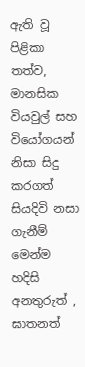ඇති වූ පිළිකා තත්ව, මානසික වියවුල් සහ වියෝගයන් නිසා සිදු කරගත් සියදිවි නසා ගැනීම් මෙන්ම හදිසි අනතුරුත් , ඝාතනත්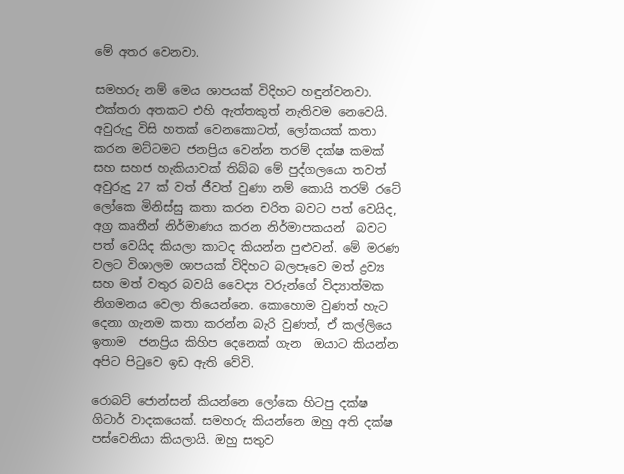මේ අතර වෙනවා.

සමහරු නම් මෙය ශාපයක් විදිහට හඳුන්වනවා. එක්තරා අතකට එහි ඇත්තකුත් නැතිවම නෙවෙයි. අවුරුදු විසි හතක් වෙනකොටත්, ලෝකයක් කතා කරන මට්ටමට ජනප්‍රිය වෙන්න තරම් දක්ෂ කමක් සහ සහජ හැකියාවක් තිබ්බ මේ පුද්ගලයො තවත් අවුරුදු 27 ක් වත් ජීවත් වුණා නම් කොයි තරම් රටේ ලෝකෙ මිනිස්සු කතා කරන චරිත බවට පත් වෙයිද, අග්‍ර කෘතීන් නිර්මාණය කරන නිර්මාපකයන්  බවට පත් වෙයිද කියලා කාටද කියන්න පුළුවන්. මේ මරණ වලට විශාලම ශාපයක් විදිහට බලපෑවෙ මත් ද්‍රව්‍ය සහ මත් වතුර බවයි වෛද්‍ය වරුන්ගේ විද්‍යාත්මක නිගමනය වෙලා තියෙන්නෙ. කොහොම වුණත් හැට දෙනා ගැනම කතා කරන්න බැරි වුණත්, ඒ කල්ලියෙ ඉතාම  ජනප්‍රිය කිහිප දෙනෙක් ගැන  ඔයාට කියන්න අපිට පිටුවෙ ඉඩ ඇති වේවි.

රොබට් ජොන්සන් කියන්නෙ ලෝකෙ හිටපු දක්ෂ ගිටාර් වාදකයෙක්. සමහරු කියන්නෙ ඔහු අති දක්ෂ පස්වෙනියා කියලායි. ඔහු සතුව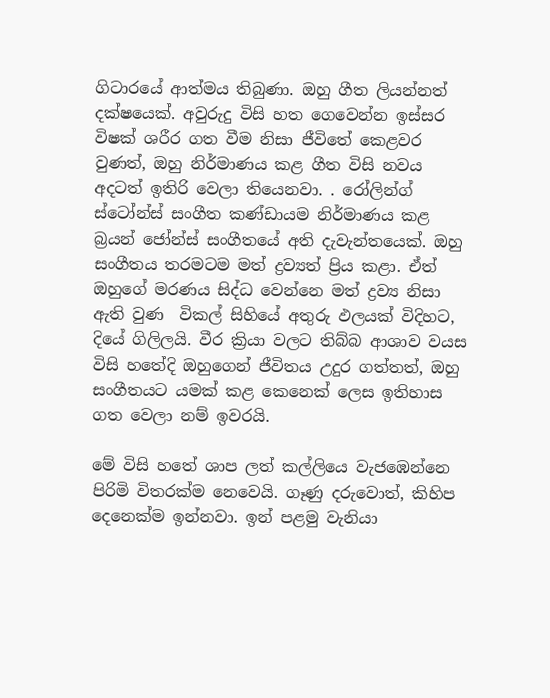ගිටාරයේ ආත්මය තිබුණා. ඔහු ගීත ලියන්නත් දක්ෂයෙක්. අවුරුදු විසි හත ගෙවෙන්න ඉස්සර විෂක් ශරීර ගත වීම නිසා ජීවිතේ කෙළවර වුණත්, ඔහු නිර්මාණය කළ ගීත විසි නවය අදටත් ඉතිරි වෙලා තියෙනවා. . රෝලින්ග් ස්ටෝන්ස් සංගීත කණ්ඩායම නිර්මාණය කළ බ්‍රයන් ජෝන්ස් සංගීතයේ අති දැවැන්තයෙක්. ඔහු සංගීතය තරමටම මත් ද්‍රව්‍යත් ප්‍රිය කළා. ඒත් ඔහුගේ මරණය සිද්ධ වෙන්නෙ මත් ද්‍රව්‍ය නිසා ඇති වුණ  විකල් සිහියේ අතුරු ඵලයක් විදිහට, දියේ ගිලිලයි. වීර ක්‍රියා වලට තිබ්බ ආශාව වයස විසි හතේදි ඔහුගෙන් ජීවිතය උදුර ගත්තත්, ඔහු සංගීතයට යමක් කළ කෙනෙක් ලෙස ඉතිහාස ගත වෙලා නම් ඉවරයි.

මේ විසි හතේ ශාප ලත් කල්ලියෙ වැජඹෙන්නෙ පිරිමි විතරක්ම නෙවෙයි. ගෑණු දරුවොත්, කිහිප දෙනෙක්ම ඉන්නවා. ඉන් පළමු වැනියා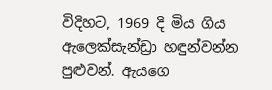විදිහට, 1969 දි මිය ගිය ඇලෙක්සැන්ඩ්‍රා හඳුන්වන්න පුළුවන්. ඇයගෙ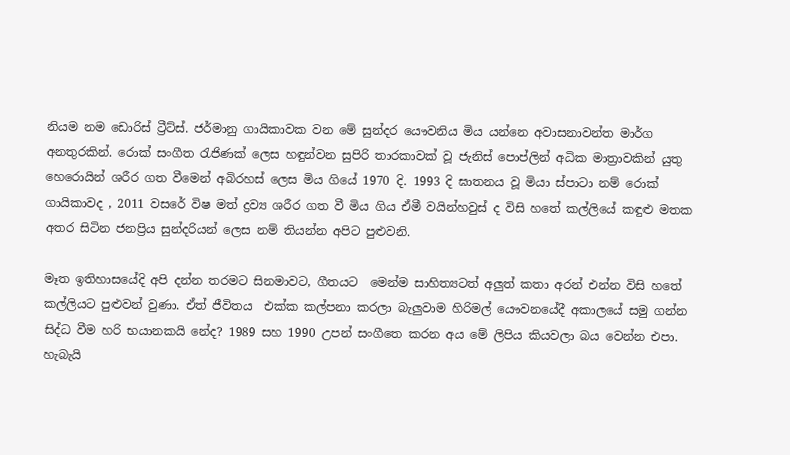නියම නම ඩොරිස් ට්‍රීට්ස්. ජර්මානු ගායිකාවක වන මේ සුන්දර යෞවනිය මිය යන්නෙ අවාසනාවන්ත මාර්ග අනතුරකින්. රොක් සංගීත රැජිණක් ලෙස හඳුන්වන සුපිරි තාරකාවක් වූ ජැනිස් පොප්ලින් අධික මාත්‍රාවකින් යුතු හෙරොයින් ශරීර ගත වීමෙන් අබිරහස් ලෙස මිය ගියේ 1970 දි. 1993 දි ඝාතනය වූ මියා ස්පාටා නම් රොක් ගායිකාවද , 2011 වසරේ විෂ මත් ද්‍රව්‍ය ශරීර ගත වී මිය ගිය ඒමී වයින්හවුස් ද විසි හතේ කල්ලියේ කඳුළු මතක අතර සිටින ජනප්‍රිය සුන්දරියන් ලෙස නම් තියන්න අපිට පුළුවනි.

මෑත ඉතිහාසයේදි අපි දන්න තරමට සිනමාවට, ගීතයට  මෙන්ම සාහිත්‍යටත් අලුත් කතා අරන් එන්න විසි හතේ කල්ලියට පුළුවන් වුණා. ඒත් ජීවිතය  එක්ක කල්පනා කරලා බැලුවාම හිරිමල් යෞවනයේදී අකාලයේ සමු ගන්න සිද්ධ වීම හරි භයානකයි නේද? 1989 සහ 1990 උපන් සංගීතෙ කරන අය මේ ලිපිය කියවලා බය වෙන්න එපා. හැබැයි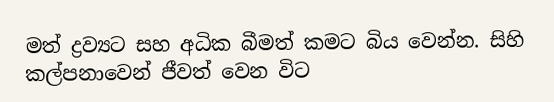මත් ද්‍රව්‍යට සහ අධික බීමත් කමට බිය වෙන්න. සිහි කල්පනාවෙන් ජීවත් වෙන විට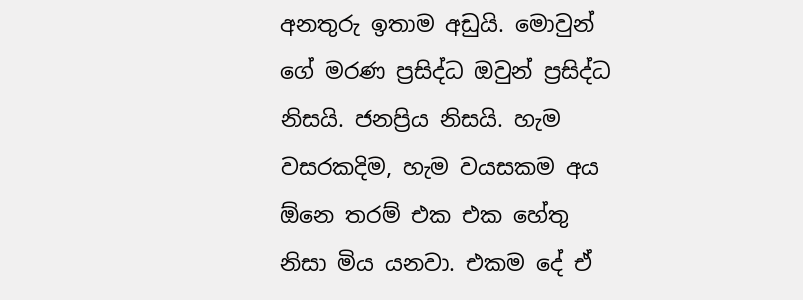අනතුරු ඉතාම අඩුයි. මොවුන් ගේ මරණ ප්‍රසිද්ධ ඔවුන් ප්‍රසිද්ධ නිසයි. ජනප්‍රිය නිසයි. හැම වසරකදිම, හැම වයසකම අය ඕනෙ තරම් එක එක හේතු නිසා මිය යනවා. එකම දේ ඒ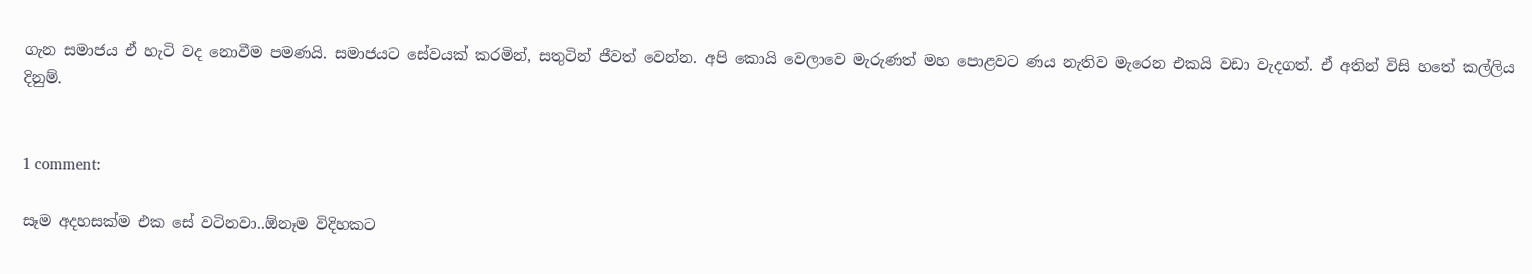ගැන සමාජය ඒ හැටි වද නොවීම පමණයි. සමාජයට සේවයක් කරමින්, සතුටින් ජීවත් වෙන්න. අපි කොයි වෙලාවෙ මැරුණත් මහ පොළවට ණය නැතිව මැරෙන එකයි වඩා වැදගත්. ඒ අතින් විසි හතේ කල්ලිය දිනුම්.


1 comment:

සෑම අදහසක්ම එක සේ වටිනවා..ඕනෑම විදිහකට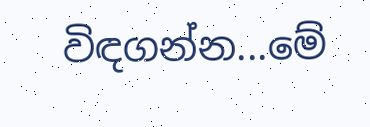විඳගන්න...මේ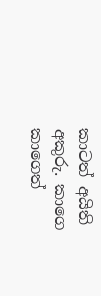කාටත් අයිති අකුරු. කාගෙ කාගෙත්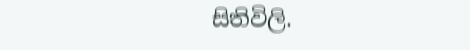සිතිවිලි.